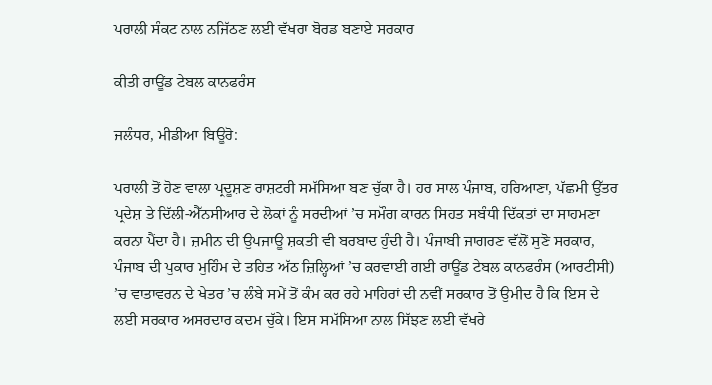ਪਰਾਲੀ ਸੰਕਟ ਨਾਲ ਨਜਿੱਠਣ ਲਈ ਵੱਖਰਾ ਬੋਰਡ ਬਣਾਏ ਸਰਕਾਰ

ਕੀਤੀ ਰਾਊਂਡ ਟੇਬਲ ਕਾਨਫਰੰਸ

ਜਲੰਧਰ, ਮੀਡੀਆ ਬਿਊਰੋ:

ਪਰਾਲੀ ਤੋਂ ਹੋਣ ਵਾਲਾ ਪ੍ਰਦੂਸ਼ਣ ਰਾਸ਼ਟਰੀ ਸਮੱਸਿਆ ਬਣ ਚੁੱਕਾ ਹੈ। ਹਰ ਸਾਲ ਪੰਜਾਬ, ਹਰਿਆਣਾ, ਪੱਛਮੀ ਉੱਤਰ ਪ੍ਰਦੇਸ਼ ਤੇ ਦਿੱਲੀ-ਐੱਨਸੀਆਰ ਦੇ ਲੋਕਾਂ ਨੂੰ ਸਰਦੀਆਂ ’ਚ ਸਮੌਗ ਕਾਰਨ ਸਿਹਤ ਸਬੰਧੀ ਦਿੱਕਤਾਂ ਦਾ ਸਾਹਮਣਾ ਕਰਨਾ ਪੈਂਦਾ ਹੈ। ਜ਼ਮੀਨ ਦੀ ਉਪਜਾਊ ਸ਼ਕਤੀ ਵੀ ਬਰਬਾਦ ਹੁੰਦੀ ਹੈ। ਪੰਜਾਬੀ ਜਾਗਰਣ ਵੱਲੋਂ ਸੁਣੋ ਸਰਕਾਰ, ਪੰਜਾਬ ਦੀ ਪੁਕਾਰ ਮੁਹਿੰਮ ਦੇ ਤਹਿਤ ਅੱਠ ਜ਼ਿਲ੍ਹਿਆਂ ’ਚ ਕਰਵਾਈ ਗਈ ਰਾਊਂਡ ਟੇਬਲ ਕਾਨਫਰੰਸ (ਆਰਟੀਸੀ) ’ਚ ਵਾਤਾਵਰਨ ਦੇ ਖੇਤਰ ’ਚ ਲੰਬੇ ਸਮੇਂ ਤੋਂ ਕੰਮ ਕਰ ਰਹੇ ਮਾਹਿਰਾਂ ਦੀ ਨਵੀਂ ਸਰਕਾਰ ਤੋਂ ਉਮੀਦ ਹੈ ਕਿ ਇਸ ਦੇ ਲਈ ਸਰਕਾਰ ਅਸਰਦਾਰ ਕਦਮ ਚੁੱਕੇ। ਇਸ ਸਮੱਸਿਆ ਨਾਲ ਸਿੱਝਣ ਲਈ ਵੱਖਰੇ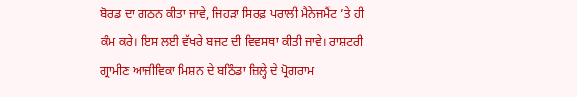ਬੋਰਡ ਦਾ ਗਠਨ ਕੀਤਾ ਜਾਵੇ, ਜਿਹੜਾ ਸਿਰਫ਼ ਪਰਾਲੀ ਮੈਨੇਜਮੈਂਟ ’ਤੇ ਹੀ ਕੰਮ ਕਰੇ। ਇਸ ਲਈ ਵੱਖਰੇ ਬਜਟ ਦੀ ਵਿਵਸਥਾ ਕੀਤੀ ਜਾਵੇ। ਰਾਸ਼ਟਰੀ ਗ੍ਰਾਮੀਣ ਆਜੀਵਿਕਾ ਮਿਸ਼ਨ ਦੇ ਬਠਿੰਡਾ ਜ਼ਿਲ੍ਹੇ ਦੇ ਪ੍ਰੋਗਰਾਮ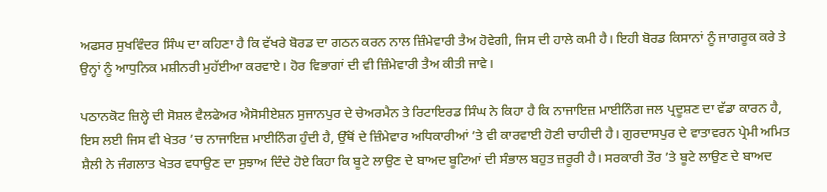ਅਫਸਰ ਸੁਖਵਿੰਦਰ ਸਿੰਘ ਦਾ ਕਹਿਣਾ ਹੈ ਕਿ ਵੱਖਰੇ ਬੋਰਡ ਦਾ ਗਠਨ ਕਰਨ ਨਾਲ ਜ਼ਿੰਮੇਵਾਰੀ ਤੈਅ ਹੋਵੇਗੀ, ਜਿਸ ਦੀ ਹਾਲੇ ਕਮੀ ਹੈ। ਇਹੀ ਬੋਰਡ ਕਿਸਾਨਾਂ ਨੂੰ ਜਾਗਰੂਕ ਕਰੇ ਤੇ ਉਨ੍ਹਾਂ ਨੂੰ ਆਧੁਨਿਕ ਮਸ਼ੀਨਰੀ ਮੁਹੱਈਆ ਕਰਵਾਏ। ਹੋਰ ਵਿਭਾਗਾਂ ਦੀ ਵੀ ਜ਼ਿੰਮੇਵਾਰੀ ਤੈਅ ਕੀਤੀ ਜਾਵੇ।

ਪਠਾਨਕੋਟ ਜ਼ਿਲ੍ਹੇ ਦੀ ਸੋਸ਼ਲ ਵੈਲਫੇਅਰ ਐਸੋਸੀਏਸ਼ਨ ਸੁਜਾਨਪੁਰ ਦੇ ਚੇਅਰਮੈਨ ਤੇ ਰਿਟਾਇਰਡ ਸਿੰਘ ਨੇ ਕਿਹਾ ਹੈ ਕਿ ਨਾਜਾਇਜ਼ ਮਾਈਨਿੰਗ ਜਲ ਪ੍ਰਦੂਸ਼ਣ ਦਾ ਵੱਡਾ ਕਾਰਨ ਹੈ, ਇਸ ਲਈ ਜਿਸ ਵੀ ਖੇਤਰ ’ਚ ਨਾਜਾਇਜ਼ ਮਾਈਨਿੰਗ ਹੁੰਦੀ ਹੈ, ਉੱਥੋਂ ਦੇ ਜ਼ਿੰਮੇਵਾਰ ਅਧਿਕਾਰੀਆਂ ’ਤੇ ਵੀ ਕਾਰਵਾਈ ਹੋਣੀ ਚਾਹੀਦੀ ਹੈ। ਗੁਰਦਾਸਪੁਰ ਦੇ ਵਾਤਾਵਰਨ ਪ੍ਰੇਮੀ ਅਮਿਤ ਸ਼ੈਲੀ ਨੇ ਜੰਗਲਾਤ ਖੇਤਰ ਵਧਾਉਣ ਦਾ ਸੁਝਾਅ ਦਿੰਦੇ ਹੋਏ ਕਿਹਾ ਕਿ ਬੂਟੇ ਲਾਉਣ ਦੇ ਬਾਅਦ ਬੂਟਿਆਂ ਦੀ ਸੰਭਾਲ ਬਹੁਤ ਜ਼ਰੂਰੀ ਹੈ। ਸਰਕਾਰੀ ਤੌਰ ’ਤੇ ਬੂਟੇ ਲਾਉਣ ਦੇ ਬਾਅਦ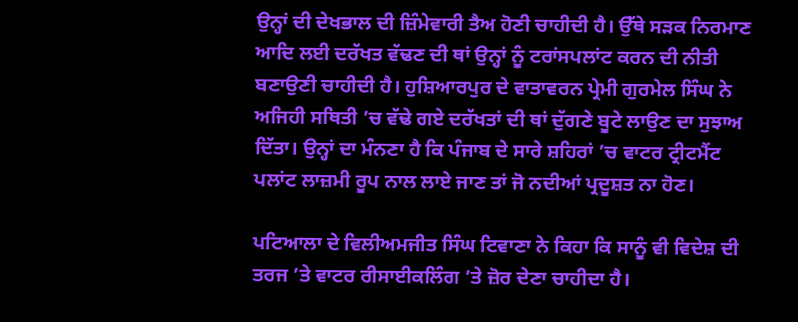ਉਨ੍ਹਾਂ ਦੀ ਦੇਖਭਾਲ ਦੀ ਜ਼ਿੰਮੇਵਾਰੀ ਤੈਅ ਹੋਣੀ ਚਾਹੀਦੀ ਹੈ। ਉੱਥੇ ਸੜਕ ਨਿਰਮਾਣ ਆਦਿ ਲਈ ਦਰੱਖਤ ਵੱਢਣ ਦੀ ਥਾਂ ਉਨ੍ਹਾਂ ਨੂੰ ਟਰਾਂਸਪਲਾਂਟ ਕਰਨ ਦੀ ਨੀਤੀ ਬਣਾਉਣੀ ਚਾਹੀਦੀ ਹੈ। ਹੁਸ਼ਿਆਰਪੁਰ ਦੇ ਵਾਤਾਵਰਨ ਪ੍ਰੇਮੀ ਗੁਰਮੇਲ ਸਿੰਘ ਨੇ ਅਜਿਹੀ ਸਥਿਤੀ ’ਚ ਵੱਢੇ ਗਏ ਦਰੱਖਤਾਂ ਦੀ ਥਾਂ ਦੁੱਗਣੇ ਬੂਟੇ ਲਾਉਣ ਦਾ ਸੁਝਾਅ ਦਿੱਤਾ। ਉਨ੍ਹਾਂ ਦਾ ਮੰਨਣਾ ਹੈ ਕਿ ਪੰਜਾਬ ਦੇ ਸਾਰੇ ਸ਼ਹਿਰਾਂ ’ਚ ਵਾਟਰ ਟ੍ਰੀਟਮੈਂਟ ਪਲਾਂਟ ਲਾਜ਼ਮੀ ਰੂਪ ਨਾਲ ਲਾਏ ਜਾਣ ਤਾਂ ਜੋ ਨਦੀਆਂ ਪ੍ਰਦੂਸ਼ਤ ਨਾ ਹੋਣ।

ਪਟਿਆਲਾ ਦੇ ਵਿਲੀਅਮਜੀਤ ਸਿੰਘ ਟਿਵਾਣਾ ਨੇ ਕਿਹਾ ਕਿ ਸਾਨੂੰ ਵੀ ਵਿਦੇਸ਼ ਦੀ ਤਰਜ ’ਤੇ ਵਾਟਰ ਰੀਸਾਈਕਲਿੰਗ ’ਤੇ ਜ਼ੋਰ ਦੇਣਾ ਚਾਹੀਦਾ ਹੈ।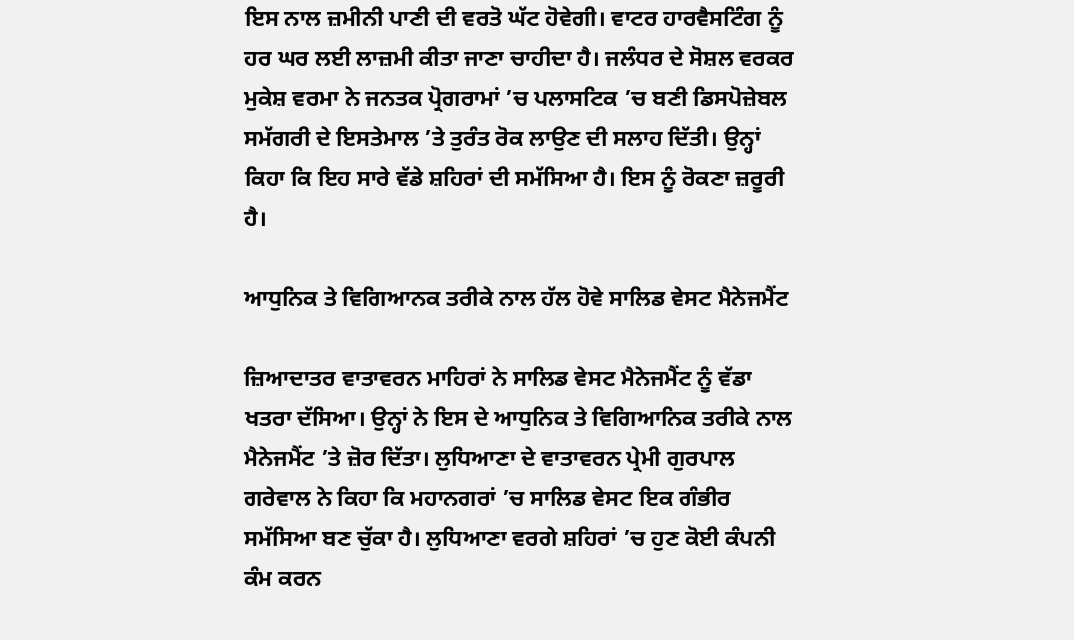ਇਸ ਨਾਲ ਜ਼ਮੀਨੀ ਪਾਣੀ ਦੀ ਵਰਤੋ ਘੱਟ ਹੋਵੇਗੀ। ਵਾਟਰ ਹਾਰਵੈਸਟਿੰਗ ਨੂੰ ਹਰ ਘਰ ਲਈ ਲਾਜ਼ਮੀ ਕੀਤਾ ਜਾਣਾ ਚਾਹੀਦਾ ਹੈ। ਜਲੰਧਰ ਦੇ ਸੋਸ਼ਲ ਵਰਕਰ ਮੁਕੇਸ਼ ਵਰਮਾ ਨੇ ਜਨਤਕ ਪ੍ਰੋਗਰਾਮਾਂ ’ਚ ਪਲਾਸਟਿਕ ’ਚ ਬਣੀ ਡਿਸਪੋਜ਼ੇਬਲ ਸਮੱਗਰੀ ਦੇ ਇਸਤੇਮਾਲ ’ਤੇ ਤੁਰੰਤ ਰੋਕ ਲਾਉਣ ਦੀ ਸਲਾਹ ਦਿੱਤੀ। ਉਨ੍ਹਾਂ ਕਿਹਾ ਕਿ ਇਹ ਸਾਰੇ ਵੱਡੇ ਸ਼ਹਿਰਾਂ ਦੀ ਸਮੱਸਿਆ ਹੈ। ਇਸ ਨੂੰ ਰੋਕਣਾ ਜ਼ਰੂਰੀ ਹੈ।

ਆਧੁਨਿਕ ਤੇ ਵਿਗਿਆਨਕ ਤਰੀਕੇ ਨਾਲ ਹੱਲ ਹੋਵੇ ਸਾਲਿਡ ਵੇਸਟ ਮੈਨੇਜਮੈਂਟ

ਜ਼ਿਆਦਾਤਰ ਵਾਤਾਵਰਨ ਮਾਹਿਰਾਂ ਨੇ ਸਾਲਿਡ ਵੇਸਟ ਮੈਨੇਜਮੈਂਟ ਨੂੰ ਵੱਡਾ ਖਤਰਾ ਦੱਸਿਆ। ਉਨ੍ਹਾਂ ਨੇ ਇਸ ਦੇ ਆਧੁਨਿਕ ਤੇ ਵਿਗਿਆਨਿਕ ਤਰੀਕੇ ਨਾਲ ਮੈਨੇਜਮੈਂਟ ’ਤੇ ਜ਼ੋਰ ਦਿੱਤਾ। ਲੁਧਿਆਣਾ ਦੇ ਵਾਤਾਵਰਨ ਪ੍ਰੇਮੀ ਗੁਰਪਾਲ ਗਰੇਵਾਲ ਨੇ ਕਿਹਾ ਕਿ ਮਹਾਨਗਰਾਂ ’ਚ ਸਾਲਿਡ ਵੇਸਟ ਇਕ ਗੰਭੀਰ ਸਮੱਸਿਆ ਬਣ ਚੁੱਕਾ ਹੈ। ਲੁਧਿਆਣਾ ਵਰਗੇ ਸ਼ਹਿਰਾਂ ’ਚ ਹੁਣ ਕੋਈ ਕੰਪਨੀ ਕੰਮ ਕਰਨ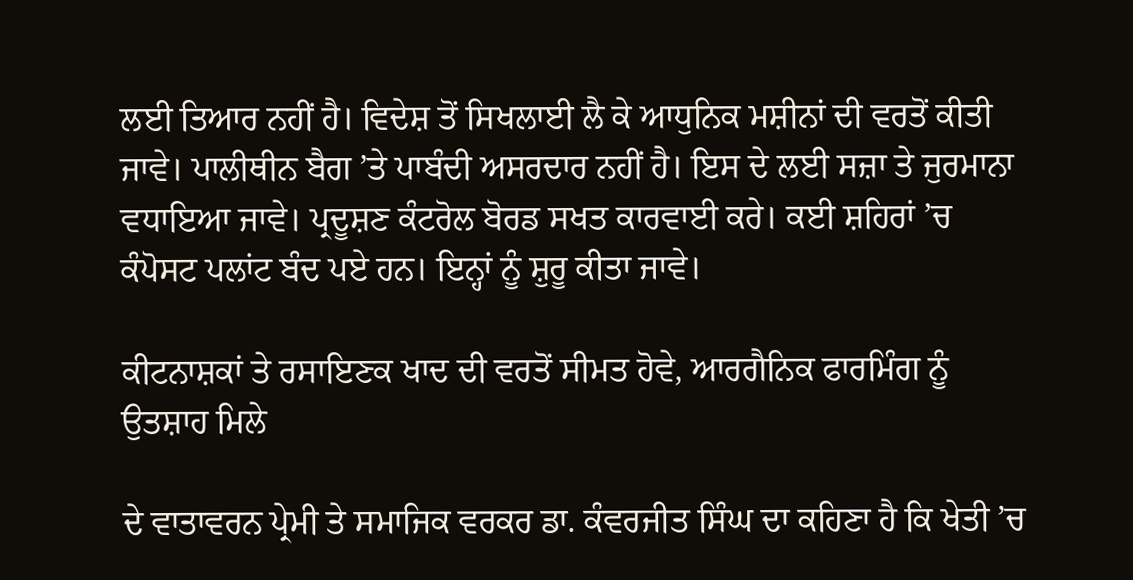ਲਈ ਤਿਆਰ ਨਹੀਂ ਹੈ। ਵਿਦੇਸ਼ ਤੋਂ ਸਿਖਲਾਈ ਲੈ ਕੇ ਆਧੁਨਿਕ ਮਸ਼ੀਨਾਂ ਦੀ ਵਰਤੋਂ ਕੀਤੀ ਜਾਵੇ। ਪਾਲੀਥੀਨ ਬੈਗ ’ਤੇ ਪਾਬੰਦੀ ਅਸਰਦਾਰ ਨਹੀਂ ਹੈ। ਇਸ ਦੇ ਲਈ ਸਜ਼ਾ ਤੇ ਜੁਰਮਾਨਾ ਵਧਾਇਆ ਜਾਵੇ। ਪ੍ਰਦੂਸ਼ਣ ਕੰਟਰੋਲ ਬੋਰਡ ਸਖਤ ਕਾਰਵਾਈ ਕਰੇ। ਕਈ ਸ਼ਹਿਰਾਂ ’ਚ ਕੰਪੋਸਟ ਪਲਾਂਟ ਬੰਦ ਪਏ ਹਨ। ਇਨ੍ਹਾਂ ਨੂੰ ਸ਼ੁਰੂ ਕੀਤਾ ਜਾਵੇ।

ਕੀਟਨਾਸ਼ਕਾਂ ਤੇ ਰਸਾਇਣਕ ਖਾਦ ਦੀ ਵਰਤੋਂ ਸੀਮਤ ਹੋਵੇ, ਆਰਗੈਨਿਕ ਫਾਰਮਿੰਗ ਨੂੰ ਉਤਸ਼ਾਹ ਮਿਲੇ

ਦੇ ਵਾਤਾਵਰਨ ਪ੍ਰੇਮੀ ਤੇ ਸਮਾਜਿਕ ਵਰਕਰ ਡਾ. ਕੰਵਰਜੀਤ ਸਿੰਘ ਦਾ ਕਹਿਣਾ ਹੈ ਕਿ ਖੇਤੀ ’ਚ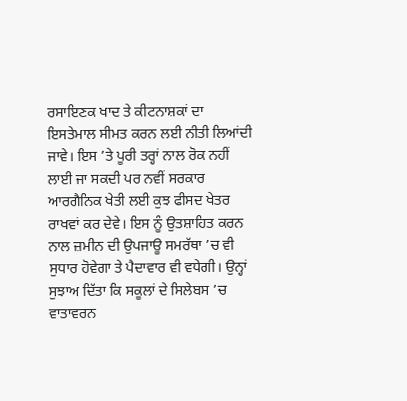ਰਸਾਇਣਕ ਖਾਦ ਤੇ ਕੀਟਨਾਸ਼ਕਾਂ ਦਾ ਇਸਤੇਮਾਲ ਸੀਮਤ ਕਰਨ ਲਈ ਨੀਤੀ ਲਿਆਂਦੀ ਜਾਵੇ। ਇਸ ’ਤੇ ਪੂਰੀ ਤਰ੍ਹਾਂ ਨਾਲ ਰੋਕ ਨਹੀਂ ਲਾਈ ਜਾ ਸਕਦੀ ਪਰ ਨਵੀਂ ਸਰਕਾਰ ਆਰਗੈਨਿਕ ਖੇਤੀ ਲਈ ਕੁਝ ਫੀਸਦ ਖੇਤਰ ਰਾਖਵਾਂ ਕਰ ਦੇਵੇ। ਇਸ ਨੂੰ ਉਤਸ਼ਾਹਿਤ ਕਰਨ ਨਾਲ ਜ਼ਮੀਨ ਦੀ ਉਪਜਾਊ ਸਮਰੱਥਾ ’ਚ ਵੀ ਸੁਧਾਰ ਹੋਵੇਗਾ ਤੇ ਪੈਦਾਵਾਰ ਵੀ ਵਧੇਗੀ। ਉਨ੍ਹਾਂ ਸੁਝਾਅ ਦਿੱਤਾ ਕਿ ਸਕੂਲਾਂ ਦੇ ਸਿਲੇਬਸ ’ਚ ਵਾਤਾਵਰਨ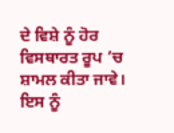ਦੇ ਵਿਸ਼ੇ ਨੂੰ ਹੋਰ ਵਿਸਥਾਰਤ ਰੂਪ ’ਚ ਸ਼ਾਮਲ ਕੀਤਾ ਜਾਵੇ। ਇਸ ਨੂੰ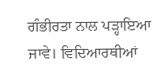ਗੰਭੀਰਤਾ ਨਾਲ ਪੜ੍ਹਾਇਆ ਜਾਵੇ। ਵਿਦਿਆਰਥੀਆਂ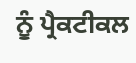ਨੂੰ ਪ੍ਰੈਕਟੀਕਲ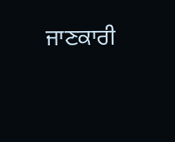ਜਾਣਕਾਰੀ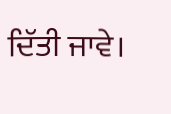ਦਿੱਤੀ ਜਾਵੇ।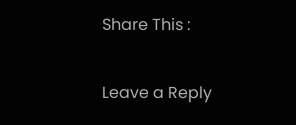Share This :

Leave a Reply